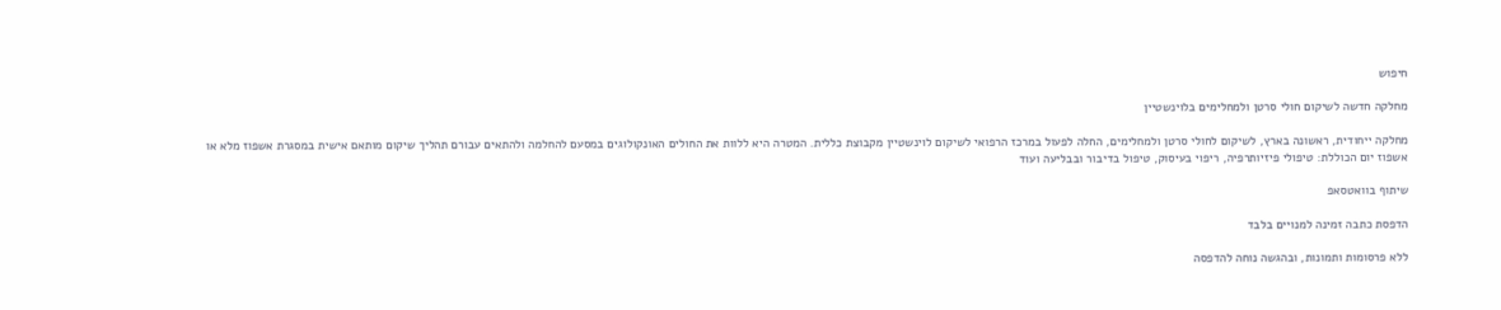חיפוש

מחלקה חדשה לשיקום חולי סרטן ולמחלימים בלוינשטיין

מחלקה ייחודית, ראשונה בארץ, לשיקום לחולי סרטן ולמחלימים, החלה לפעול במרכז הרפואי לשיקום לוינשטיין מקבוצת כללית. המטרה היא ללוות את החולים האונקולוגים במסעם להחלמה ולהתאים עבורם תהליך שיקום מותאם אישית במסגרת אשפוז מלא או אשפוז יום הכוללת: טיפולי פיזיותרפיה, ריפוי בעיסוק, טיפול בדיבור ובבליעה ועוד

שיתוף בוואטסאפ

הדפסת כתבה זמינה למנויים בלבד

ללא פרסומות ותמונות, ובהגשה נוחה להדפסה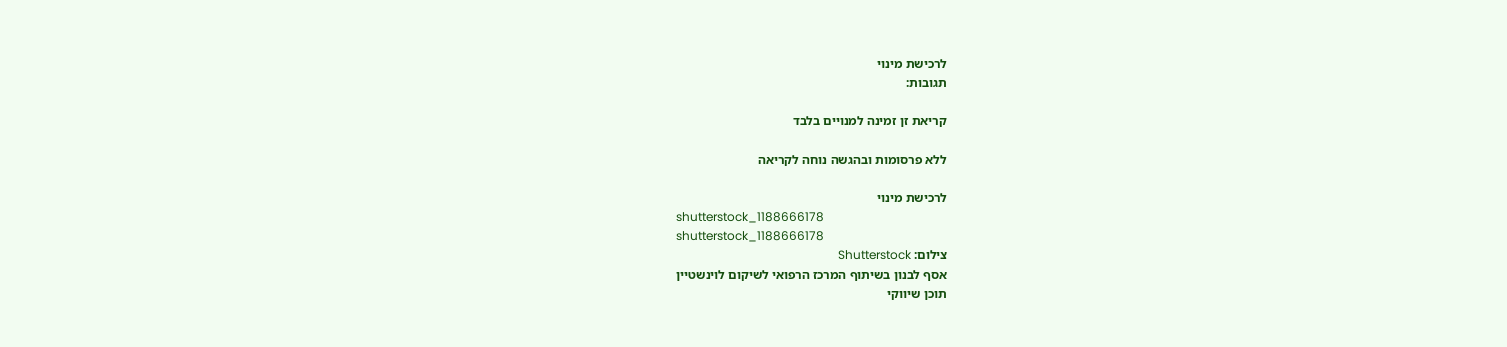לרכישת מינוי
תגובות:

קריאת זן זמינה למנויים בלבד

ללא פרסומות ובהגשה נוחה לקריאה

לרכישת מינוי
shutterstock_1188666178
shutterstock_1188666178
צילום: Shutterstock
אסף לבנון בשיתוף המרכז הרפואי לשיקום לוינשטיין
תוכן שיווקי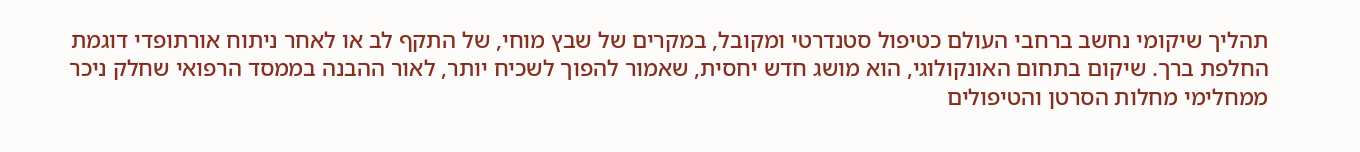תהליך שיקומי נחשב ברחבי העולם כטיפול סטנדרטי ומקובל, במקרים של שבץ מוחי, של התקף לב או לאחר ניתוח אורתופדי דוגמת החלפת ברך. שיקום בתחום האונקולוגי, הוא מושג חדש יחסית, שאמור להפוך לשכיח יותר, לאור ההבנה בממסד הרפואי שחלק ניכר ממחלימי מחלות הסרטן והטיפולים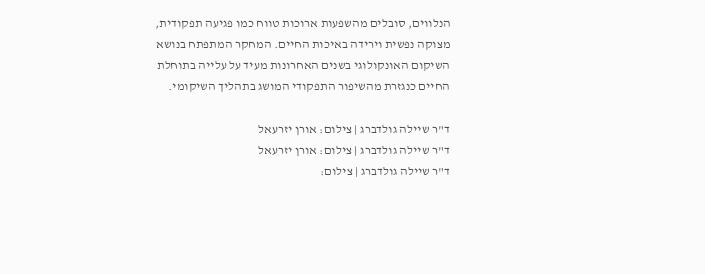הנלווים, סובלים מהשפעות ארוכות טווח כמו פגיעה תפקודית, מצוקה נפשית וירידה באיכות החיים. המחקר המתפתח בנושא השיקום האונקולוגי בשנים האחרונות מעיד על עלייה בתוחלת החיים כנגזרת מהשיפור התפקודי המושג בתהליך השיקומי.

ד"ר שיילה גולדברג | צילום: אורן יזרעאל
ד"ר שיילה גולדברג | צילום: אורן יזרעאל
ד"ר שיילה גולדברג | צילום: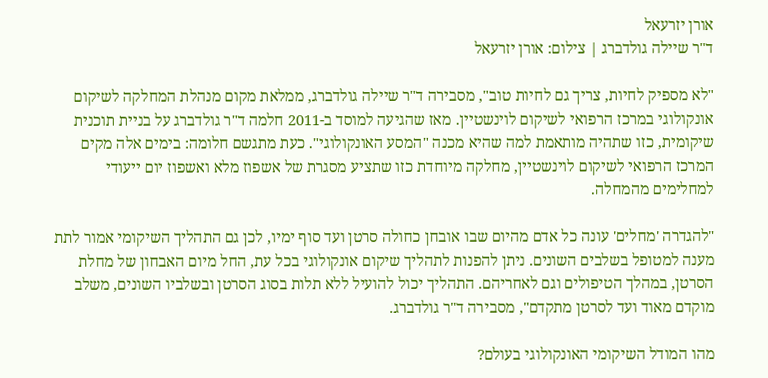אורן יזרעאל
ד"ר שיילה גולדברג | צילום: אורן יזרעאל

"לא מספיק לחיות, צריך גם לחיות טוב", מסבירה ד"ר שיילה גולדברג, ממלאת מקום מנהלת המחלקה לשיקום אונקולוגי במרכז הרפואי לשיקום לוינשטיין. מאז שהגיעה למוסד ב-2011 חלמה ד"ר גולדברג על בניית תוכנית שיקומית, כזו שתהיה מותאמת למה שהיא מכנה "המסע האונקולוגי". כעת מתגשם חלומה: בימים אלה מקים המרכז הרפואי לשיקום לוינשטיין, מחלקה מיוחדת כזו שתציע מסגרת של אשפוז מלא ואשפוז יום ייעודי למחלימים מהמחלה.

"להגדרה 'מחלים' עונה כל אדם מהיום שבו אובחן כחולה סרטן ועד סוף ימיו, לכן גם התהליך השיקומי אמור לתת מענה למטופל בשלבים השונים. ניתן להפנות לתהליך שיקום אונקולוגי בכל עת, החל מיום האבחון של מחלת הסרטן, במהלך הטיפולים וגם לאחריהם. התהליך יכול להועיל ללא תלות בסוג הסרטן ובשלביו השונים, משלב מוקדם מאוד ועד לסרטן מתקדם", מסבירה ד"ר גולדברג.

מהו המודל השיקומי האונקולוגי בעולם?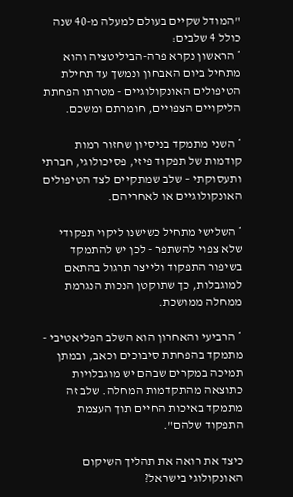"המודל שקיים בעולם למעלה מ-40 שנה כולל 4 שלבים:
* הראשון נקרא פרה-הביליטציה והוא מתחיל ביום האבחון ונמשך עד תחילת הטיפולים האונקולוגיים - מטרתו הפחתת הליקויים הצפויים, חומרתם ומשכם.

* השני מתמקד בניסיון שחזור רמות קודמות של תפקוד פיזי, פסיכולוגי, חברתי ותעסוקתי – שלב שמתקיים לצד הטיפולים האונקולוגיים או לאחריהם.

* השלישי מתחיל כשישנו ליקוי תפקודי שלא צפוי להשתפר - לכן יש להתמקד בשיפור התפקוד ולייצר תרגול בהתאם למוגבלות, כך שתוקטן הנכות הנגרמת ממחלה ממושכת.

* הרביעי והאחרון הוא השלב הפליאטיבי - מתמקד בהפחתת סיבוכים וכאב, ובמתן תמיכה במקרים שבהם יש מוגבלויות כתוצאה מהתקדמות המחלה. שלב זה מתמקד באיכות החיים תוך העצמת התפקוד שלהם".

כיצד את רואה את תהליך השיקום האונקולוגי בישראל?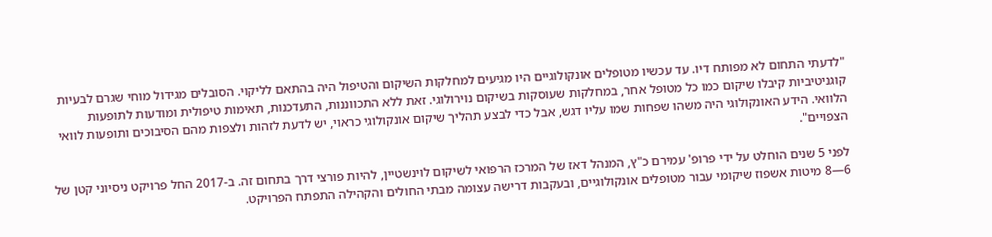"לדעתי התחום לא מפותח דיו. עד עכשיו מטופלים אונקולוגיים היו מגיעים למחלקות השיקום והטיפול היה בהתאם לליקוי. הסובלים מגידול מוחי שגרם לבעיות קוגניטיביות קיבלו שיקום כמו כל מטופל אחר, במחלקות שעוסקות בשיקום נוירולוגי. זאת ללא התכווננות, התעדכנות, תאימות טיפולית ומודעות לתופעות הלוואי. הידע האונקולוגי היה משהו שפחות שמו עליו דגש, אבל כדי לבצע תהליך שיקום אונקולוגי כראוי, יש לדעת לזהות ולצפות מהם הסיבוכים ותופעות לוואי הצפויים".

לפני 5 שנים הוחלט על ידי פרופ' עמירם כ"ץ, המנהל דאז של המרכז הרפואי לשיקום לוינשטיין, להיות פורצי דרך בתחום זה. ב-2017 החל פרויקט ניסיוני קטן של 6—8 מיטות אשפוז שיקומי עבור מטופלים אונקולוגיים, ובעקבות דרישה עצומה מבתי החולים והקהילה התפתח הפרויקט.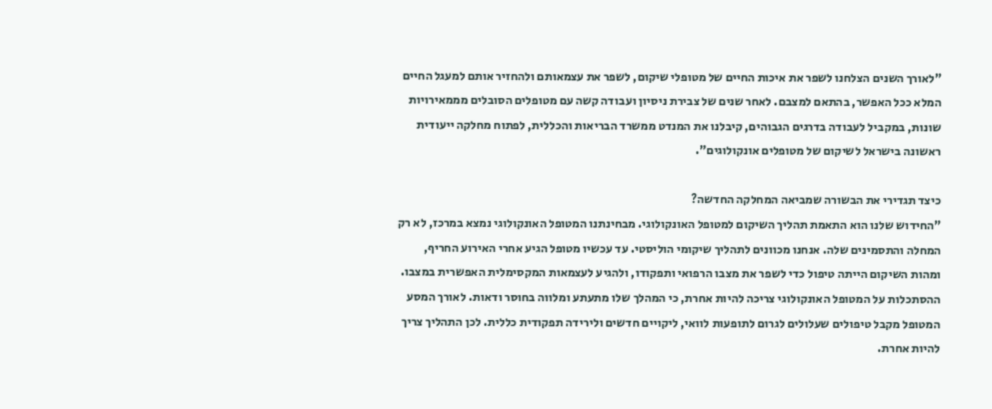"לאורך השנים הצלחנו לשפר את איכות החיים של מטופלי שיקום, לשפר את עצמאותם ולהחזיר אותם למעגל החיים המלא ככל האפשר, בהתאם למצבם. לאחר שנים של צבירת ניסיון ועבודה קשה עם מטופלים הסובלים מממאירויות שונות, במקביל לעבודה בדרגים הגבוהים, קיבלנו את המנדט ממשרד הבריאות והכללית, לפתוח מחלקה ייעודית ראשונה בישראל לשיקום של מטופלים אונקולוגים".

כיצד תגדירי את הבשורה שמביאה המחלקה החדשה?
"החידוש שלנו הוא התאמת תהליך השיקום למטופל האונקולוגי. מבחינתנו המטופל האונקולוגי נמצא במרכז, לא רק המחלה והתסמינים שלה. אנחנו מכוונים לתהליך שיקומי הוליסטי. עד עכשיו מטופל הגיע אחרי האירוע החריף, ומהות השיקום הייתה טיפול כדי לשפר את מצבו הרפואי ותפקודו, ולהגיע לעצמאות המקסימלית האפשרית במצבו. ההסתכלות על המטופל האונקולוגי צריכה להיות אחרת, כי המהלך שלו מתעתע ומלווה בחוסר ודאות. לאורך המסע המטופל מקבל טיפולים שעלולים לגרום לתופעות לוואי, ליקויים חדשים ולירידה תפקודית כללית. לכן התהליך צריך להיות אחרת.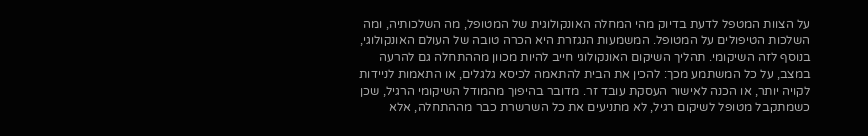על הצוות המטפל לדעת בדיוק מהי המחלה האונקולוגית של המטופל, מה השלכותיה, ומה השלכות הטיפולים על המטופל. המשמעות הנגזרת היא הכרה טובה של העולם האונקולוגי, בנוסף לזה השיקומי. תהליך השיקום האונקולוגי חייב להיות מכוון מההתחלה גם להרעה במצב, על כל המשתמע מכך: להכין את הבית להתאמה לכיסא גלגלים, או התאמות לניידות לקויה יותר, או הכנה לאישור העסקת עובד זר. מדובר בהיפוך מהמודל השיקומי הרגיל, שכן כשמתקבל מטופל לשיקום רגיל, לא מתניעים את כל השרשרת כבר מההתחלה, אלא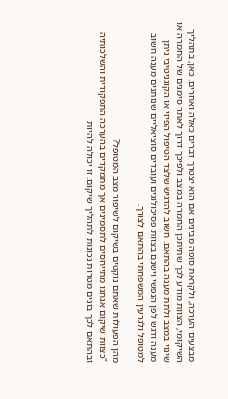מבצעים הערכה, ולקראת סופה מבינים אם הוא יצטרך דברים כאלה ואחרים. כאן, בתהליך השיקומי, הצוות מודע לכך שתיתכן החמרה במצב ולפיכך דרוך לאתר סימנים של החמרה או שינוי במצב ולתת מענה בהתאם. חשוב להדגיש שלצד הטיפול הפיזי או הקוגניטיבי ניתן מענה ודגש לפן הנפשי וישנם בצוות פסיכולוגים ועובדים סוציאליים שנותנים מענה חשוב למטופל ולגרעין המשפחתי בהתאם לצורך.

מהן הפעולות שאתם נוקטים בשיקום לשיפור מצב המטופל?
"כצוות שיקום אנחנו מתייחסים לתסמינים אך מתמקדים בהערכה התפקודית והשלכותיה ובהתאם לכך בונים מטרות נכונות לתהליך שיקום. זו יכולה להיות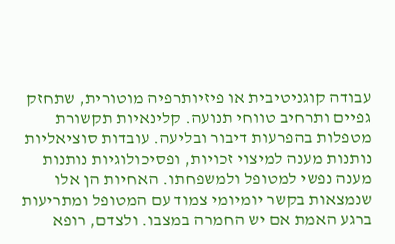עבודה קוגניטיבית או פיזיותרפיה מוטורית, שתחזק גפיים ותרחיב טווחי תנועה. קלינאיות תקשורת מטפלות בהפרעות דיבור ובליעה. עובדות סוציאליות נותנות מענה למיצוי זכויות, ופסיכולוגיות נותנות מענה נפשי למטופל ולמשפחתו. האחיות הן אלו שנמצאות בקשר יומיומי צמוד עם המטופל ומתריעות ברגע האמת אם יש החמרה במצבו. ולצדם, רופא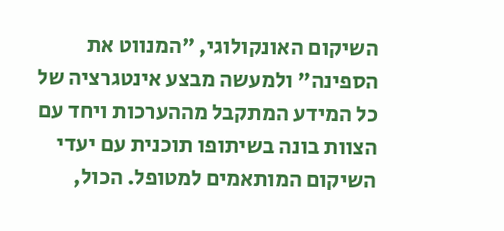השיקום האונקולוגי, "המנווט את הספינה" ולמעשה מבצע אינטגרציה של כל המידע המתקבל מההערכות ויחד עם הצוות בונה בשיתופו תוכנית עם יעדי השיקום המותאמים למטופל. הכול,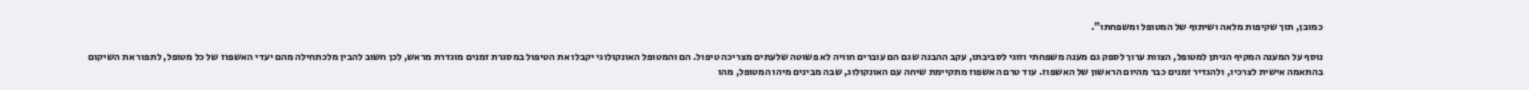כמובן, תוך שקיפות מלאה ושיתוף של המטופל ומשפחתו".

נוסף על המענה המקיף הניתן למטופל, הצוות ערוך לספק גם מענה משפחתי וזוגי לסביבתו, עקב ההבנה שגם הם עוברים חוויה לא פשוטה שלעתים מצריכה טיפול. הם והמטופל האונקולוגי יקבלו את הטיפול במסגרת זמנים מוגדרת מראש, לכן חשוב להבין מלכתחילה מהם יעדי האשפוז של כל מטופל, לתפור את השיקום בהתאמה אישית לצרכיו, ולהגדיר זמנים כבר מהיום הראשון של האשפוז. עוד טרם האשפוז מתקיימת שיחה עם האונקולוג, שבה מבינים מיהו המטופל, מהו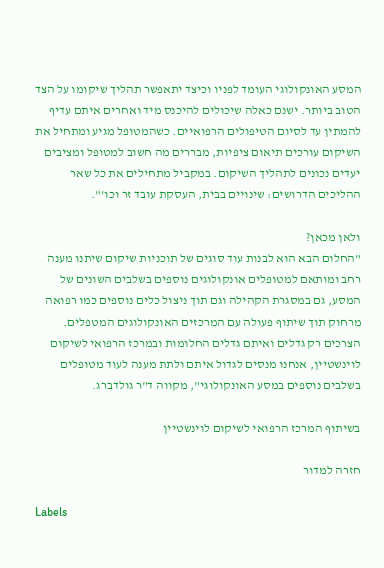המסע האונקולוגי העומד לפניו וכיצד יתאפשר תהליך שיקומו על הצד הטוב ביותר. ישנם כאלה שיכולים להיכנס מיד ואחרים איתם עדיף להמתין עד לסיום הטיפולים הרפואיים. כשהמטופל מגיע ומתחיל את השיקום עורכים תיאום ציפיות, מבררים מה חשוב למטופל ומציבים יעדים נכונים לתהליך השיקום. במקביל מתחילים את כל שאר ההליכים הדרושים: שינויים בבית, העסקת עובד זר וכו'".

ולאן מכאן?
"החלום הבא הוא לבנות עוד סוגים של תוכניות שיקום שיתנו מענה רחב ומותאם למטופלים אונקולוגים נוספים בשלבים השונים של המסע, גם במסגרת הקהילה וגם תוך ניצול כלים נוספים כמו רפואה מרחוק תוך שיתוף פעולה עם המרכזים האונקולוגים המטפלים. הצרכים רק גדלים ואיתם גדלים החלומות ובמרכז הרפואי לשיקום לוינשטיין, אנחנו מנסים לגדול איתם ולתת מענה לעוד מטופלים בשלבים נוספים במסע האונקולוגי", מקווה ד"ר גולדברג.

בשיתוף המרכז הרפואי לשיקום לוינשטיין

חזרה למדור

Labels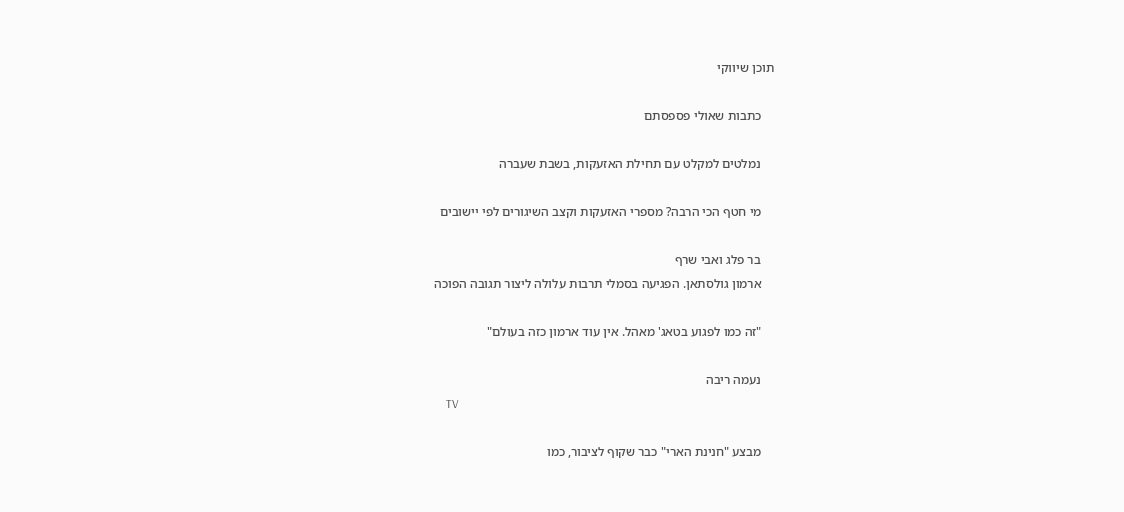תוכן שיווקי

    כתבות שאולי פספסתם

    נמלטים למקלט עם תחילת האזעקות, בשבת שעברה

    מי חטף הכי הרבה? מספרי האזעקות וקצב השיגורים לפי יישובים

    בר פלג ואבי שרף
    ארמון גולסתאן. הפגיעה בסמלי תרבות עלולה ליצור תגובה הפוכה

    "זה כמו לפגוע בטאג' מאהל. אין עוד ארמון כזה בעולם"

    נעמה ריבה
    TV

    מבצע "חנינת הארי" כבר שקוף לציבור, כמו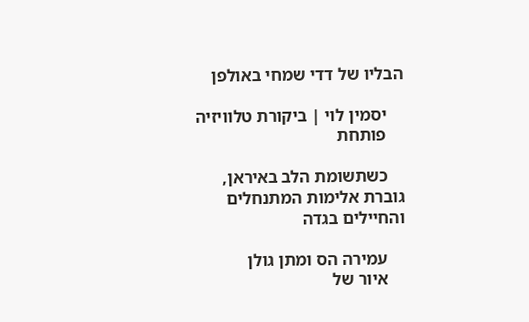הבליו של דדי שמחי באולפן

    יסמין לוי | ביקורת טלוויזיה
    פותחת

    כשתשומת הלב באיראן, גוברת אלימות המתנחלים והחיילים בגדה

    עמירה הס ומתן גולן
    איור של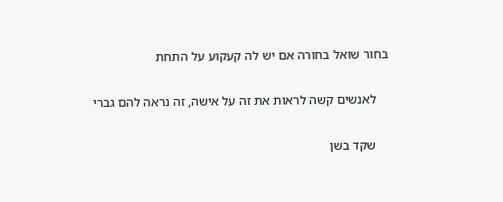בחור שואל בחורה אם יש לה קעקוע על התחת

    לאנשים קשה לראות את זה על אישה, זה נראה להם גברי

    שקד בשן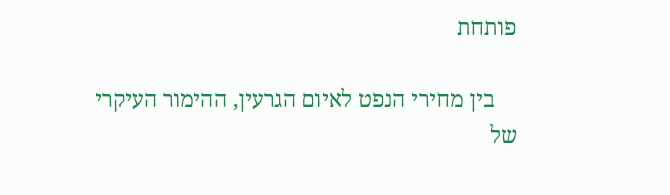פותחת

    בין מחירי הנפט לאיום הגרעין, ההימור העיקרי של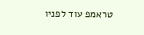טראמפ עוד לפניו